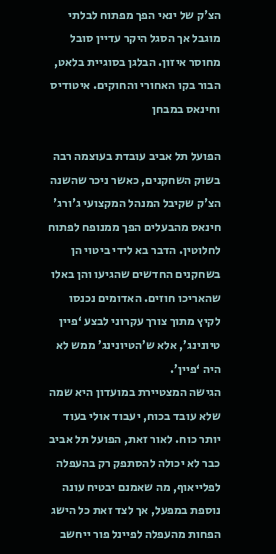הצ'ק של ינאי הפך מפתוח לבלתי מוגבל אך הסגל היקר עדיין סובל מחוסר איזון. הבלגן בסוגיית בלאט, הבור בקו האחורי והחוקים. איטודיס וחינאס במבחן

הפועל תל אביב עובדת בעוצמה רבה בשוק השחקנים, כאשר ניכר שהשנה הצ'ק שקיבל המנהל המקצועי ג'ורג' חינאס מהבעלים הפך ממנופח לפתוח לחלוטין. הדבר בא לידי ביטוי הן בשחקנים החדשים שהגיעו והן באלו שהאריכו חוזים. האדומים נכנסו לקיץ מתוך צורך עקרוני לבצע ‘פיין טיונינג’, אלא ש’הטיונינג’ ממש לא היה ‘פיין’.
הגישה המצטיירת במועדון היא שמה שלא עובד בכוח, יעבוד אולי בעוד יותר כוח. לאור זאת, הפועל תל אביב כבר לא יכולה להסתפק רק בהעפלה לפלייאוף, מה שאמנם יבטיח עונה נוספת במפעל, אך לצד זאת כל הישג הפחות מהעפלה לפיינל פור ייחשב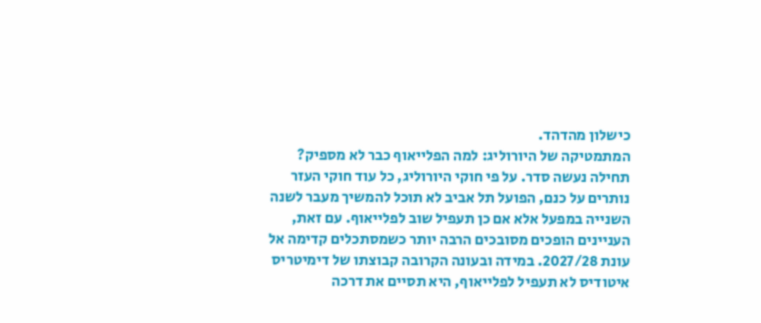כישלון מהדהד.
המתמטיקה של היורוליג: למה הפלייאוף כבר לא מספיק?
תחילה נעשה סדר. על פי חוקי היורוליג, כל עוד חוקי העזר נותרים על כנם, הפועל תל אביב לא תוכל להמשיך מעבר לשנה השנייה במפעל אלא אם כן תעפיל שוב לפלייאוף. עם זאת, העניינים הופכים מסובכים הרבה יותר כשמסתכלים קדימה אל עונת 2027/28. במידה ובעונה הקרובה קבוצתו של דימיטריס איטודיס לא תעפיל לפלייאוף, היא תסיים את דרכה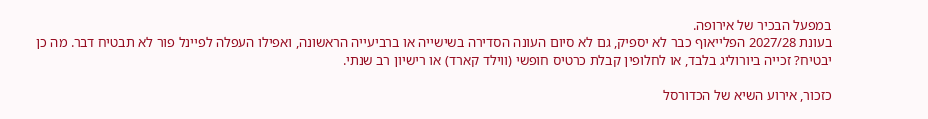במפעל הבכיר של אירופה.
בעונת 2027/28 הפלייאוף כבר לא יספיק, גם לא סיום העונה הסדירה בשישייה או ברביעייה הראשונה, ואפילו העפלה לפיינל פור לא תבטיח דבר. מה כן יבטיח? זכייה ביורוליג בלבד, או לחלופין קבלת כרטיס חופשי (ווילד קארד) או רישיון רב שנתי.

כזכור, אירוע השיא של הכדורסל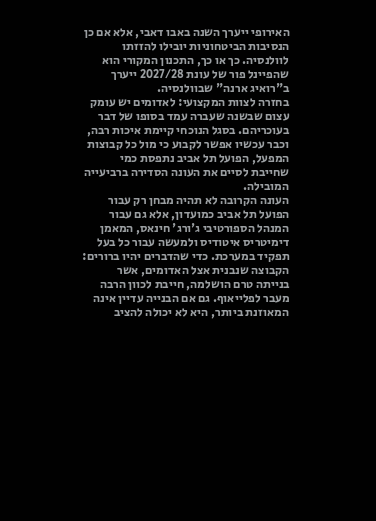האירופי ייערך השנה באבו דאבי, אלא אם כן הנסיבות הביטחוניות יובילו להזזתו לוולנסיה. כך או כך, התכנון המקורי הוא שהפיינל פור של עונת 2027/28 ייערך ב"רואיג ארנה" שבוולנסיה.
בחזרה לצוות המקצועי: לאדומים יש עומק עצום שבשנה שעברה עמד בסופו של דבר בעוכריהם. בסגל הנוכחי קיימת איכות רבה, וכבר עכשיו אפשר לקבוע כי מול כל קבוצות המפעל, הפועל תל אביב נתפסת כמי שחייבת לסיים את העונה הסדירה ברביעייה המובילה.
העונה הקרובה לא תהיה מבחן רק עבור הפועל תל אביב כמועדון, אלא גם עבור המנהל הספורטיבי ג'ורג' חינאס, המאמן דימיטריס איטודיס ולמעשה עבור כל בעל תפקיד במערכת. כדי שהדברים יהיו ברורים: הקבוצה שנבנית אצל האדומים, אשר בנייתה טרם הושלמה, חייבת לכוון הרבה מעבר לפלייאוף. גם אם הבנייה עדיין אינה המאוזנת ביותר, היא לא יכולה להציב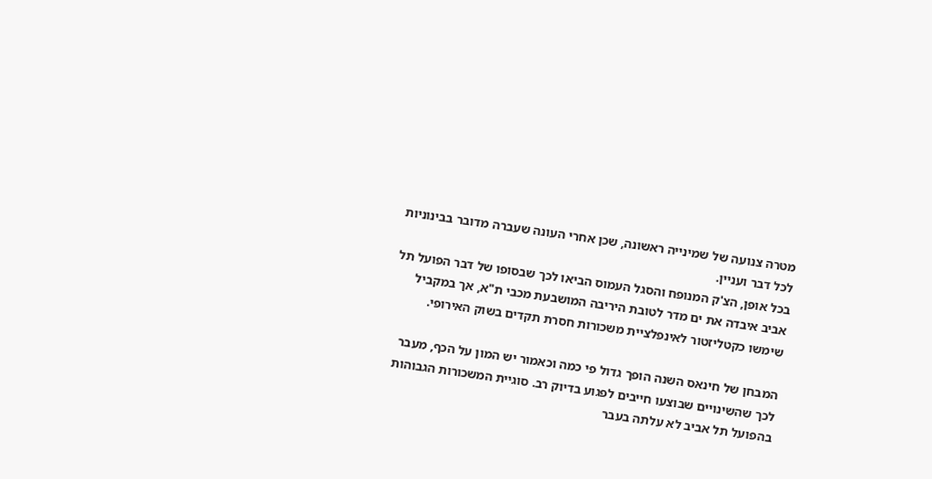מטרה צנועה של שמינייה ראשונה, שכן אחרי העונה שעברה מדובר בבינוניות לכל דבר ועניין.
בכל אופן, הצ'ק המנופח והסגל העמוס הביאו לכך שבסופו של דבר הפועל תל אביב איבדה את ים מדר לטובת היריבה המושבעת מכבי ת"א, אך במקביל שימשו כקטליזטור לאינפלציית משכורות חסרת תקדים בשוק האירופי.

המבחן של חינאס השנה הופך גדול פי כמה וכאמור יש המון על הכף, מעבר לכך שהשינויים שבוצעו חייבים לפגוע בדיוק רב. סוגיית המשכורות הגבוהות בהפועל תל אביב לא עלתה בעבר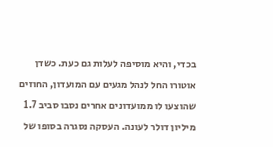בכדי, והיא מוסיפה לעלות גם כעת. כשדן אוטורו החל לנהל מגעים עם המועדון, החוזים שהוצעו לו ממועדונים אחרים נסבו סביב 1.7 מיליון דולר לעונה. העסקה נסגרה בסופו של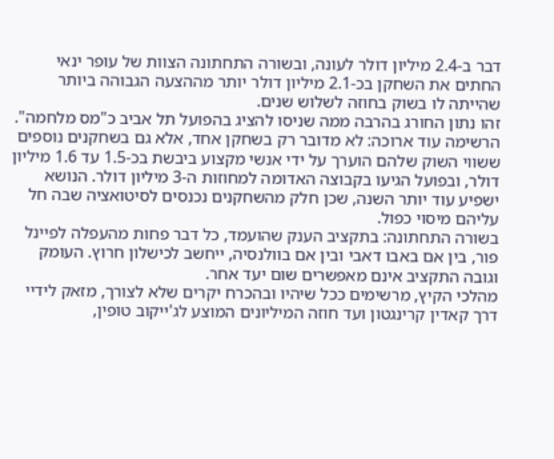דבר ב-2.4 מיליון דולר לעונה, ובשורה התחתונה הצוות של עופר ינאי החתים את השחקן בכ-2.1 מיליון דולר יותר מההצעה הגבוהה ביותר שהייתה לו בשוק בחוזה לשלוש שנים.
זהו נתון החורג בהרבה ממה שניסו להציג בהפועל תל אביב כ"מס מלחמה". הרשימה עוד ארוכה: לא מדובר רק בשחקן אחד, אלא גם בשחקנים נוספים ששווי השוק שלהם הוערך על ידי אנשי מקצוע ביבשת בכ-1.5 עד 1.6 מיליון דולר, ובפועל הגיעו בקבוצה האדומה למחוזות ה-3 מיליון דולר. הנושא ישפיע עוד יותר השנה, שכן חלק מהשחקנים נכנסים לסיטואציה שבה חל עליהם מיסוי כפול.
בשורה התחתונה: בתקציב הענק שהועמד, כל דבר פחות מהעפלה לפיינל פור, בין אם באבו דאבי ובין אם בוולנסיה, ייחשב לכישלון חרוץ. העומק וגובה התקציב אינם מאפשרים שום יעד אחר.
מהלכי הקיץ, מרשימים ככל שיהיו ובהכרח יקרים שלא לצורך, מזאק לידיי דרך קאדין קרינגטון ועד חוזה המיליונים המוצע לג'ייקוב טופין,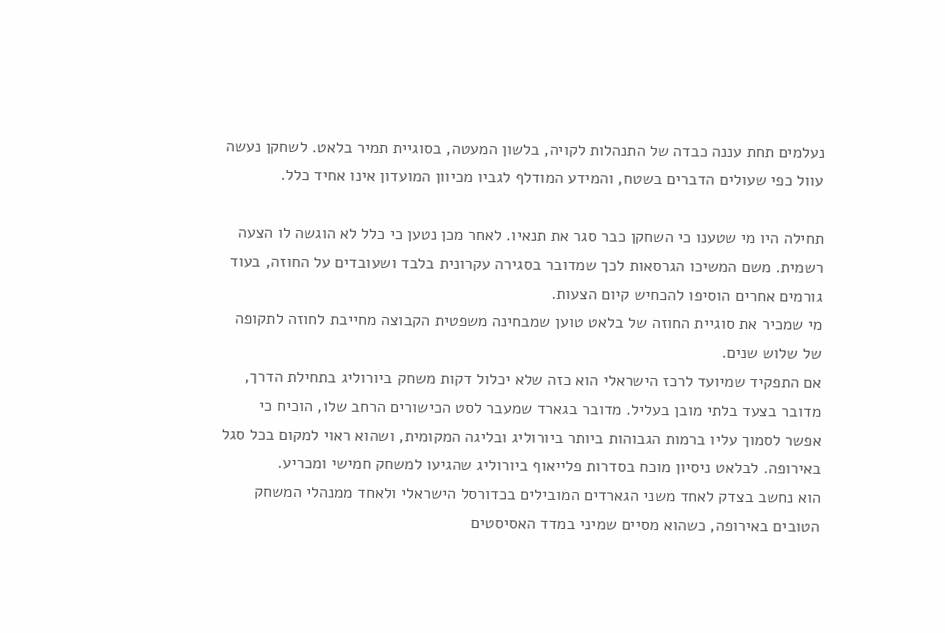נעלמים תחת עננה כבדה של התנהלות לקויה, בלשון המעטה, בסוגיית תמיר בלאט. לשחקן נעשה עוול כפי שעולים הדברים בשטח, והמידע המודלף לגביו מכיוון המועדון אינו אחיד כלל.

תחילה היו מי שטענו כי השחקן כבר סגר את תנאיו. לאחר מכן נטען כי כלל לא הוגשה לו הצעה רשמית. משם המשיכו הגרסאות לכך שמדובר בסגירה עקרונית בלבד ושעובדים על החוזה, בעוד גורמים אחרים הוסיפו להכחיש קיום הצעות.
מי שמכיר את סוגיית החוזה של בלאט טוען שמבחינה משפטית הקבוצה מחייבת לחוזה לתקופה של שלוש שנים.
אם התפקיד שמיועד לרכז הישראלי הוא כזה שלא יכלול דקות משחק ביורוליג בתחילת הדרך, מדובר בצעד בלתי מובן בעליל. מדובר בגארד שמעבר לסט הכישורים הרחב שלו, הוכיח כי אפשר לסמוך עליו ברמות הגבוהות ביותר ביורוליג ובליגה המקומית, ושהוא ראוי למקום בכל סגל באירופה. לבלאט ניסיון מוכח בסדרות פלייאוף ביורוליג שהגיעו למשחק חמישי ומכריע.
הוא נחשב בצדק לאחד משני הגארדים המובילים בכדורסל הישראלי ולאחד ממנהלי המשחק הטובים באירופה, כשהוא מסיים שמיני במדד האסיסטים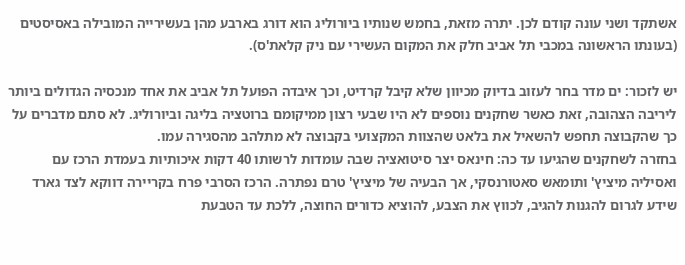אשתקד ושני עונה קודם לכן. יתרה מזאת, בחמש שנותיו ביורוליג הוא דורג בארבע מהן בעשירייה המובילה באסיסטים (בעונתו הראשונה במכבי תל אביב חלק את המקום העשירי עם ניק קלאת'ס).

יש לזכור: ים מדר בחר לעזוב בדיוק מכיוון שלא קיבל קרדיט, וכך איבדה הפועל תל אביב את אחד מנכסיה הגדולים ביותר ליריבה הצהובה, זאת כאשר שחקנים נוספים לא היו שבעי רצון ממיקומם ברוטציה בליגה וביורוליג. לא סתם מדברים על כך שהקבוצה תחפש להשאיל את בלאט שהצוות המקצועי בקבוצה לא מתלהב מהסגירה עמו.
בחזרה לשחקנים שהגיעו עד כה: חינאס יצר סיטואציה שבה עומדות לרשותו 40 דקות איכותיות בעמדת הרכז עם ואסיליה מיציץ' ותומאש סאטורנסקי, אך הבעיה של מיציץ' טרם נפתרה. הרכז הסרבי פרח בקריירה דווקא לצד גארד שידע לגרום להגנות להגיב, לכווץ את הצבע, להוציא כדורים החוצה, ללכת עד הטבעת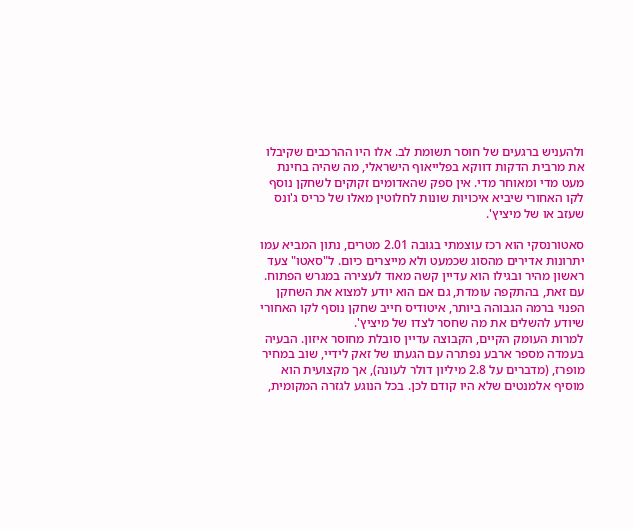ולהעניש ברגעים של חוסר תשומת לב. אלו היו ההרכבים שקיבלו את מרבית הדקות דווקא בפלייאוף הישראלי, מה שהיה בחינת מעט מדי ומאוחר מדי. אין ספק שהאדומים זקוקים לשחקן נוסף לקו האחורי שיביא איכויות שונות לחלוטין מאלו של כריס ג'ונס שעזב או של מיציץ'.

סאטורנסקי הוא רכז עוצמתי בגובה 2.01 מטרים, נתון המביא עמו יתרונות אדירים מהסוג שכמעט ולא מייצרים כיום. ל"סאטו" צעד ראשון מהיר ובגילו הוא עדיין קשה מאוד לעצירה במגרש הפתוח. עם זאת, בהתקפה עומדת, גם אם הוא יודע למצוא את השחקן הפנוי ברמה הגבוהה ביותר, איטודיס חייב שחקן נוסף לקו האחורי שיודע להשלים את מה שחסר לצדו של מיציץ'.
למרות העומק הקיים, הקבוצה עדיין סובלת מחוסר איזון. הבעיה בעמדה מספר ארבע נפתרה עם הגעתו של זאק לידיי, שוב במחיר מופרז, (מדברים על 2.8 מיליון דולר לעונה), אך מקצועית הוא מוסיף אלמנטים שלא היו קודם לכן. בכל הנוגע לגזרה המקומית,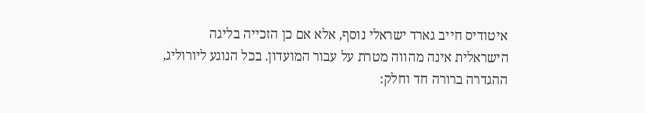איטודיס חייב גארד ישראלי נוסף, אלא אם כן הזכייה בליגה הישראלית אינה מהווה מטרת על עבור המועדון. בכל הנוגע ליורוליג, ההגדרה ברורה חד וחלק: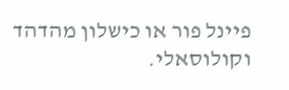פיינל פור או כישלון מהדהד וקולוסאלי.